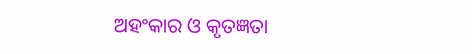ଅହଂକାର ଓ କୃତଜ୍ଞତା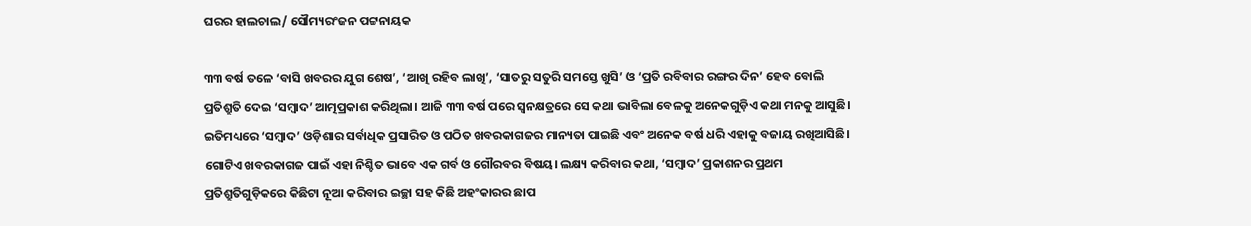ଘରର ହାଲଚାଲ/ ସୌମ୍ୟରଂଜନ ପଟ୍ଟନାୟକ

୩୩ ବର୍ଷ ତଳେ ‘ବାସି ଖବରର ଯୁଗ ଶେଷ’, ‘ଆଖି ରହିବ ଲାଖି’, ‘ସାତରୁ ସତୁରି ସମସ୍ତେ ଖୁସି’ ଓ ‘ପ୍ରତି ରବିବାର ରଙ୍ଗର ଦିନ’ ହେବ ବୋଲି ପ୍ରତିଶ୍ରୁତି ଦେଇ ‘ସମ୍ବାଦ’ ଆତ୍ମପ୍ରକାଶ କରିଥିଲା। ଆଜି ୩୩ ବର୍ଷ ପରେ ସ୍ୱନକ୍ଷତ୍ରରେ ସେ କଥା ଭାବିଲା ବେଳକୁ ଅନେକଗୁଡ଼ିଏ କଥା ମନକୁ ଆସୁଛି। ଇତିମଧ୍ୟରେ ‘ସମ୍ବାଦ’ ଓଡ଼ିଶାର ସର୍ବାଧିକ ପ୍ରସାରିତ ଓ ପଠିତ ଖବରକାଗଜର ମାନ୍ୟତା ପାଇଛି ଏବଂ ଅନେକ ବର୍ଷ ଧରି ଏହାକୁ ବଜାୟ ରଖିଆସିଛି। ଗୋଟିଏ ଖବରକାଗଜ ପାଇଁ ଏହା ନିଶ୍ଚିତ ଭାବେ ଏକ ଗର୍ବ ଓ ଗୌରବର ବିଷୟ। ଲକ୍ଷ୍ୟ କରିବାର କଥା, ‘ସମ୍ବାଦ’ ପ୍ରକାଶନର ପ୍ରଥମ ପ୍ରତିଶ୍ରୁତିଗୁଡ଼ିକରେ କିଛିଟା ନୂଆ କରିବାର ଇଚ୍ଛା ସହ କିଛି ଅହଂକାରର ଛାପ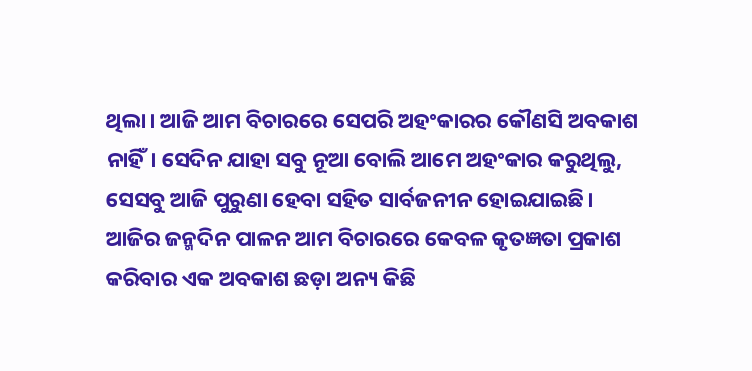ଥିଲା। ଆଜି ଆମ ବିଚାରରେ ସେପରି ଅହଂକାରର କୌଣସି ଅବକାଶ ନାହିଁ। ସେଦିନ ଯାହା ସବୁ ନୂଆ ବୋଲି ଆମେ ଅହଂକାର କରୁଥିଲୁ, ସେସବୁ ଆଜି ପୁରୁଣା ହେବା ସହିତ ସାର୍ବଜନୀନ ହୋଇଯାଇଛି। ଆଜିର ଜନ୍ମଦିନ ପାଳନ ଆମ ବିଚାରରେ କେବଳ କୃତଜ୍ଞତା ପ୍ରକାଶ କରିବାର ଏକ ଅବକାଶ ଛଡ଼ା ଅନ୍ୟ କିଛି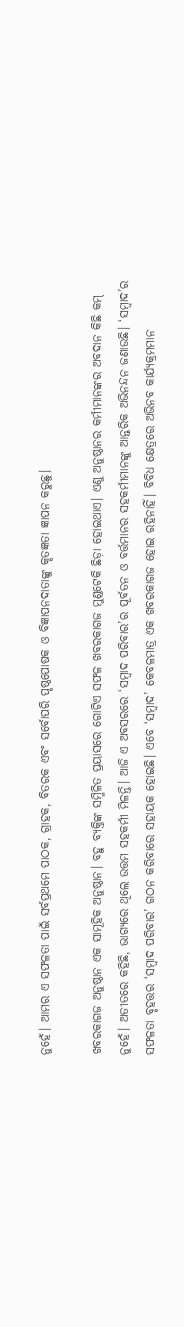ନୁହେଁ। ଆମର ଏ ସଫଳତା ପାଇଁ ସର୍ବପ୍ରଥମେ ପାଠକ, ଗ୍ରାହକ, ବିତରକ ଏବଂ ସର୍ବୋପରି ପୃଷ୍ଠପୋଷକ ଓ ବିଜ୍ଞାପନଦାତାଙ୍କୁ କୃତଜ୍ଞତା ଜ୍ଞାପନ କରୁଛୁ।

ଖବରକାଗଜ ଅନୁଷ୍ଠାନ ଏକ ସାମୂହିକ ଅନୁଷ୍ଠାନ। ବହୁ ବ୍ୟକ୍ତିଙ୍କ ସମ୍ମିଳିତ ପ୍ରୟାସରେ ଗୋଟିଏ ସଫଳ ଖବରକାଗଜ ମୁଣ୍ଡଟେକି ଛିଡ଼ା ହୋଇଥାଏ। ଏଣୁ ଅନୁଷ୍ଠାନର କର୍ମୀମାନଙ୍କର ଅବଦାନ କିଛି କମ୍‌ ନୁହେଁ। ଅତୀତରେ କହିଛି, ଭାଗ୍ୟରେ ଥିଲେ ଉତ୍ତମ ସହକର୍ମୀ ମିଳନ୍ତି। ଆଜି ଏ ଅବସରରେ ‘ସମ୍ବାଦ ପରିବାର’ର ପୂର୍ବତନ ଓ ବର୍ତ୍ତମାନର ସହକର୍ମୀମାନଙ୍କୁ ଆନ୍ତରିକ ଅଭିନନ୍ଦନ ଜଣାଉଛି। ‘ସମ୍ବାଦ’ର ସଫଳତା ବୃହତ୍ତର ‘ସମ୍ବାଦ ପରିବାର’ ଗଠନ କରିବାରେ ସହାୟକ ହୋଇଛି। ଏବେ ‘ସମ୍ବାଦ’ କେବଳମାତ୍ର ଏକ ଖବରକାଗଜ ହୋଇ ରହିନାହିଁ। ବିବିଧ କ୍ଷେତ୍ରରେ ଅଭିନବ କାର୍ଯ୍ୟକ୍ରମମାନ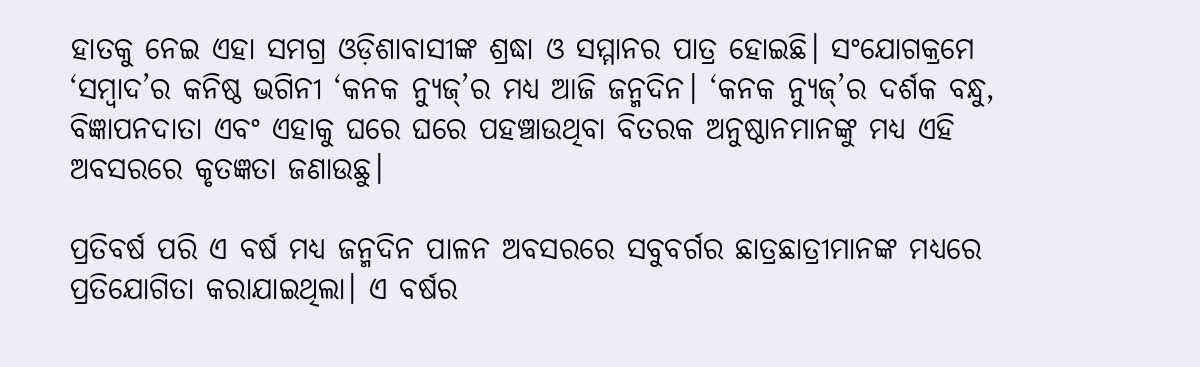ହାତକୁ ନେଇ ଏହା ସମଗ୍ର ଓଡ଼ିଶାବାସୀଙ୍କ ଶ୍ରଦ୍ଧା ଓ ସମ୍ମାନର ପାତ୍ର ହୋଇଛି। ସଂଯୋଗକ୍ରମେ ‘ସମ୍ବାଦ’ର କନିଷ୍ଠ ଭଗିନୀ ‘କନକ ନ୍ୟୁଜ୍‌’ର ମଧ୍ୟ ଆଜି ଜନ୍ମଦିନ। ‘କନକ ନ୍ୟୁଜ୍‌’ର ଦର୍ଶକ ବନ୍ଧୁ, ବିଜ୍ଞାପନଦାତା ଏବଂ ଏହାକୁ ଘରେ ଘରେ ପହଞ୍ଚାଉଥିବା ବିତରକ ଅନୁଷ୍ଠାନମାନଙ୍କୁ ମଧ୍ୟ ଏହି ଅବସରରେ କୃତଜ୍ଞତା ଜଣାଉଛୁ।

ପ୍ରତିବର୍ଷ ପରି ଏ ବର୍ଷ ମଧ୍ୟ ଜନ୍ମଦିନ ପାଳନ ଅବସରରେ ସବୁବର୍ଗର ଛାତ୍ରଛାତ୍ରୀମାନଙ୍କ ମଧ୍ୟରେ ପ୍ରତିଯୋଗିତା କରାଯାଇଥିଲା। ଏ ବର୍ଷର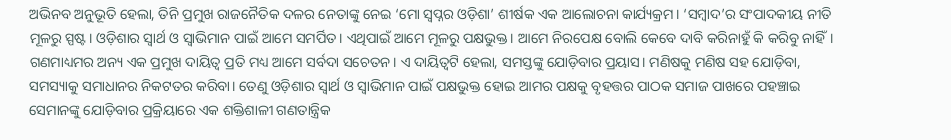ଅଭିନବ ଅନୁଭୂତି ହେଲା, ତିନି ପ୍ରମୁଖ ରାଜନୈତିକ ଦଳର ନେତାଙ୍କୁ ନେଇ ‘ମୋ ସ୍ୱପ୍ନର ଓଡ଼ିଶା’ ଶୀର୍ଷକ ଏକ ଆଲୋଚନା କାର୍ଯ୍ୟକ୍ରମ। ‘ସମ୍ବାଦ’ର ସଂପାଦକୀୟ ନୀତି ମୂଳରୁ ସ୍ପଷ୍ଟ। ଓଡ଼ିଶାର ସ୍ୱାର୍ଥ ଓ ସ୍ୱାଭିମାନ ପାଇଁ ଆମେ ସମର୍ପିତ। ଏଥିପାଇଁ ଆମେ ମୂଳରୁ ପକ୍ଷଭୁକ୍ତ। ଆମେ ନିରପେକ୍ଷ ବୋଲି କେବେ ଦାବି କରିନାହୁଁ କି କରିବୁ ନାହିଁ। ଗଣମାଧ୍ୟମର ଅନ୍ୟ ଏକ ପ୍ରମୁଖ ଦାୟିତ୍ୱ ପ୍ରତି ମଧ୍ୟ ଆମେ ସର୍ବଦା ସଚେତନ। ଏ ଦାୟିତ୍ୱଟି ହେଲା, ସମସ୍ତଙ୍କୁ ଯୋଡ଼ିବାର ପ୍ରୟାସ। ମଣିଷକୁ ମଣିଷ ସହ ଯୋଡ଼ିବା, ସମସ୍ୟାକୁ ସମାଧାନର ନିକଟତର କରିବା। ତେଣୁ ଓଡ଼ିଶାର ସ୍ୱାର୍ଥ ଓ ସ୍ୱାଭିମାନ ପାଇଁ ପକ୍ଷଭୁକ୍ତ ହୋଇ ଆମର ପକ୍ଷକୁ ବୃହତ୍ତର ପାଠକ ସମାଜ ପାଖରେ ପହଞ୍ଚାଇ ସେମାନଙ୍କୁ ଯୋଡ଼ିବାର ପ୍ରକ୍ରିୟାରେ ଏକ ଶକ୍ତିଶାଳୀ ଗଣତାନ୍ତ୍ରିକ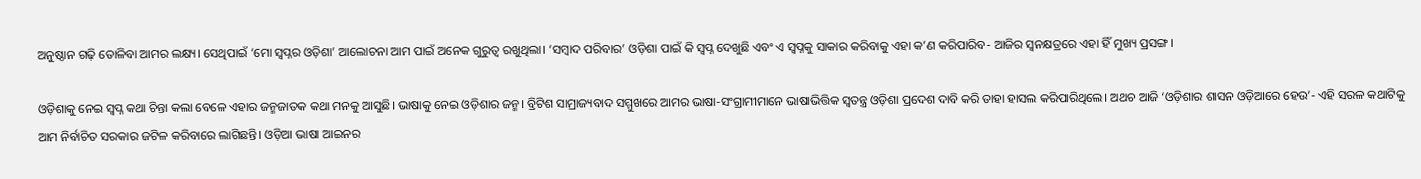ଅନୁଷ୍ଠାନ ଗଢ଼ି ତୋଳିବା ଆମର ଲକ୍ଷ୍ୟ। ସେଥିପାଇଁ ‘ମୋ ସ୍ୱପ୍ନର ଓଡ଼ିଶା’ ଆଲୋଚନା ଆମ ପାଇଁ ଅନେକ ଗୁରୁତ୍ୱ ରଖୁଥିଲା। ‘ସମ୍ବାଦ ପରିବାର’ ଓଡ଼ିଶା ପାଇଁ କି ସ୍ୱପ୍ନ ଦେଖୁଛି ଏବଂ ଏ ସ୍ୱପ୍ନକୁ ସାକାର କରିବାକୁ ଏହା କ’ଣ କରିପାରିବ- ଆଜିର ସ୍ୱନକ୍ଷତ୍ରରେ ଏହା ହିଁ ମୁଖ୍ୟ ପ୍ରସଙ୍ଗ।

ଓଡ଼ିଶାକୁ ନେଇ ସ୍ୱପ୍ନ କଥା ଚିନ୍ତା କଲା ବେଳେ ଏହାର ଜନ୍ମଜାତକ କଥା ମନକୁ ଆସୁଛି। ଭାଷାକୁ ନେଇ ଓଡ଼ିଶାର ଜନ୍ମ। ବ୍ରିଟିଶ ସାମ୍ରାଜ୍ୟବାଦ ସମ୍ମୁଖରେ ଆମର ଭାଷା-ସଂଗ୍ରାମୀମାନେ ଭାଷାଭିତ୍ତିକ ସ୍ୱତନ୍ତ୍ର ଓଡ଼ିଶା ପ୍ରଦେଶ ଦାବି କରି ତାହା ହାସଲ କରିପାରିଥିଲେ। ଅଥଚ ଆଜି ‘ଓଡ଼ିଶାର ଶାସନ ଓଡ଼ିଆରେ ହେଉ’- ଏହି ସରଳ କଥାଟିକୁ ଆମ ନିର୍ବାଚିତ ସରକାର ଜଟିଳ କରିବାରେ ଲାଗିଛନ୍ତି। ଓଡ଼ିଆ ଭାଷା ଆଇନର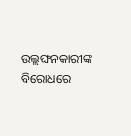ଉଲ୍ଲଙ୍ଘନକାରୀଙ୍କ ବିରୋଧରେ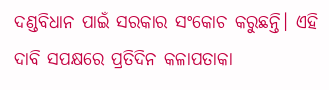ଦଣ୍ଡବିଧାନ ପାଇଁ ସରକାର ସଂକୋଚ କରୁଛନ୍ତି। ଏହି ଦାବି ସପକ୍ଷରେ ପ୍ରତିଦିନ କଳାପତାକା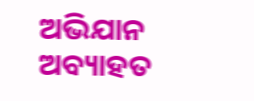ଅଭିଯାନ ଅବ୍ୟାହତ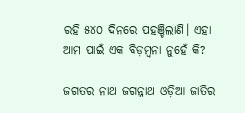ରହି ୫୪୦ ଦିନରେ ପହଞ୍ଚିଲାଣି। ଏହା ଆମ ପାଇଁ ଏକ ବିଡ଼ମ୍ବନା ନୁହେଁ କି?

ଜଗତର ନାଥ ଜଗନ୍ନାଥ ଓଡ଼ିଆ ଜାତିର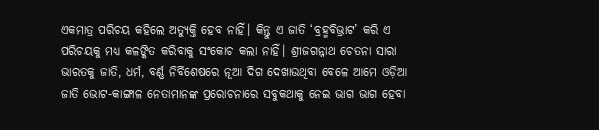ଏକମାତ୍ର ପରିଚୟ କହିଲେ ଅତ୍ୟୁକ୍ତି ହେବ ନାହିଁ। କିନ୍ତୁ ଏ ଜାତି ‘ବ୍ରହ୍ମବିଭ୍ରାଟ’ କରି ଏ ପରିଚୟକୁ ମଧ୍ୟ କଳଙ୍କିତ କରିବାକୁ ସଂକୋଚ କଲା ନାହିଁ। ଶ୍ରୀଜଗନ୍ନାଥ ଚେତନା ସାରା ଭାରତକୁ ଜାତି, ଧର୍ମ, ବର୍ଣ୍ଣ ନିର୍ବିଶେଷରେ ନୂଆ ଦିଗ ଦେଖାଉଥିବା ବେଳେ ଆମେ ଓଡ଼ିଆ ଜାତି ଭୋଟ-କାଙ୍ଗାଳ ନେତାମାନଙ୍କ ପ୍ରରୋଚନାରେ ସବୁକଥାକୁ ନେଇ ଭାଗ ଭାଗ ହେବା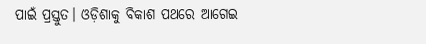ପାଇଁ ପ୍ରସ୍ତୁତ। ଓଡ଼ିଶାକୁ ବିକାଶ ପଥରେ ଆଗେଇ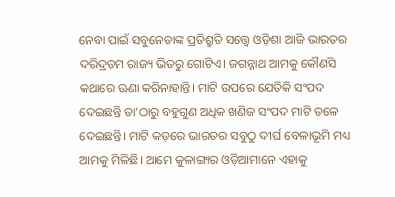ନେବା ପାଇଁ ସବୁନେତାଙ୍କ ପ୍ରତିଶ୍ରୁତି ସତ୍ତ୍ୱେ ଓଡ଼ିଶା ଆଜି ଭାରତର ଦରିଦ୍ରତମ ରାଜ୍ୟ ଭିତରୁ ଗୋଟିଏ। ଜଗନ୍ନାଥ ଆମକୁ କୌଣସି କଥାରେ ଊଣା କରିନାହାନ୍ତି। ମାଟି ଉପରେ ଯେତିକି ସଂପଦ ଦେଇଛନ୍ତି ତା’ଠାରୁ ବହୁଗୁଣ ଅଧିକ ଖଣିଜ ସଂପଦ ମାଟି ତଳେ ଦେଇଛନ୍ତି। ମାଟି କଡ଼ରେ ଭାରତର ସବୁଠୁ ଦୀର୍ଘ ବେଳାଭୂମି ମଧ୍ୟ ଆମକୁ ମିଳିଛି। ଆମେ କୁଳାଙ୍ଗାର ଓଡ଼ିଆମାନେ ଏହାକୁ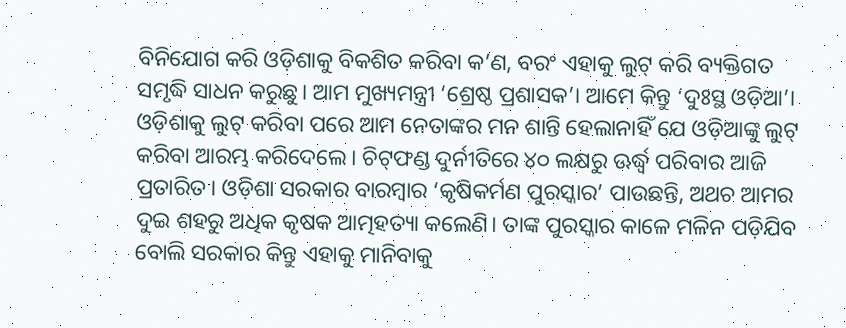ବିନିଯୋଗ କରି ଓଡ଼ିଶାକୁ ବିକଶିତ କରିବା କ’ଣ, ବରଂ ଏହାକୁ ଲୁଟ୍‌ କରି ବ୍ୟକ୍ତିଗତ ସମୃଦ୍ଧି ସାଧନ କରୁଛୁ। ଆମ ମୁଖ୍ୟମନ୍ତ୍ରୀ ‘ଶ୍ରେଷ୍ଠ ପ୍ରଶାସକ’। ଆମେ କିନ୍ତୁ ‘ଦୁଃସ୍ଥ ଓଡ଼ିଆ’। ଓଡ଼ିଶାକୁ ଲୁଟ୍‌ କରିବା ପରେ ଆମ ନେତାଙ୍କର ମନ ଶାନ୍ତି ହେଲାନାହିଁ ଯେ ଓଡ଼ିଆଙ୍କୁ ଲୁଟ୍‌ କରିବା ଆରମ୍ଭ କରିଦେଲେ। ଚିଟ୍‌ଫଣ୍ଡ ଦୁର୍ନୀତିରେ ୪୦ ଲକ୍ଷରୁ ଊର୍ଦ୍ଧ୍ୱ ପରିବାର ଆଜି ପ୍ରତାରିତ। ଓଡ଼ିଶା ସରକାର ବାରମ୍ବାର ‘କୃଷିକର୍ମଣ ପୁରସ୍କାର’ ପାଉଛନ୍ତି, ଅଥଚ ଆମର ଦୁଇ ଶହରୁ ଅଧିକ କୃଷକ ଆତ୍ମହତ୍ୟା କଲେଣି। ତାଙ୍କ ପୁରସ୍କାର କାଳେ ମଳିନ ପଡ଼ିଯିବ ବୋଲି ସରକାର କିନ୍ତୁ ଏହାକୁ ମାନିବାକୁ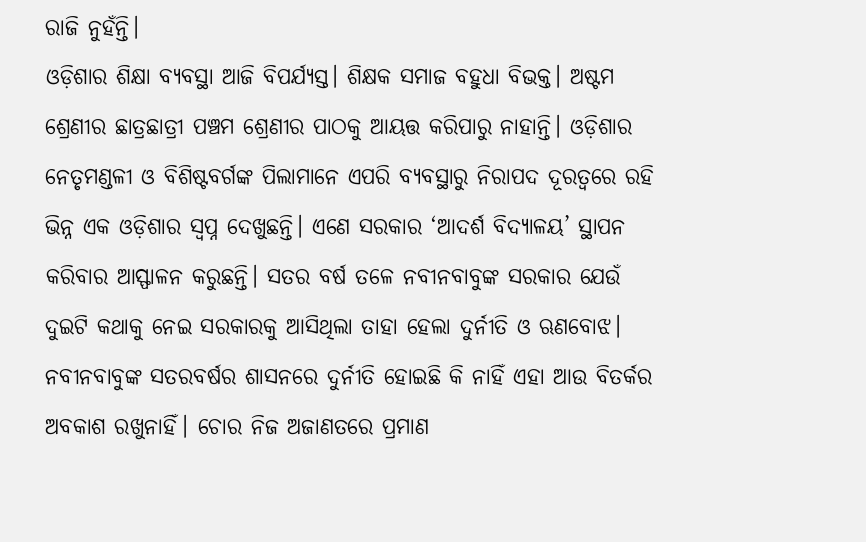ରାଜି ନୁହଁନ୍ତି।
ଓଡ଼ିଶାର ଶିକ୍ଷା ବ୍ୟବସ୍ଥା ଆଜି ବିପର୍ଯ୍ୟସ୍ତ। ଶିକ୍ଷକ ସମାଜ ବହୁଧା ବିଭକ୍ତ। ଅଷ୍ଟମ ଶ୍ରେଣୀର ଛାତ୍ରଛାତ୍ରୀ ପଞ୍ଚମ ଶ୍ରେଣୀର ପାଠକୁ ଆୟତ୍ତ କରିପାରୁ ନାହାନ୍ତି। ଓଡ଼ିଶାର ନେତୃମଣ୍ଡଳୀ ଓ ବିଶିଷ୍ଟବର୍ଗଙ୍କ ପିଲାମାନେ ଏପରି ବ୍ୟବସ୍ଥାରୁ ନିରାପଦ ଦୂରତ୍ୱରେ ରହି ଭିନ୍ନ ଏକ ଓଡ଼ିଶାର ସ୍ୱପ୍ନ ଦେଖୁଛନ୍ତି। ଏଣେ ସରକାର ‘ଆଦର୍ଶ ବିଦ୍ୟାଳୟ’ ସ୍ଥାପନ କରିବାର ଆସ୍ଫାଳନ କରୁଛନ୍ତି। ସତର ବର୍ଷ ତଳେ ନବୀନବାବୁଙ୍କ ସରକାର ଯେଉଁ ଦୁଇଟି କଥାକୁ ନେଇ ସରକାରକୁ ଆସିଥିଲା ତାହା ହେଲା ଦୁର୍ନୀତି ଓ ଋଣବୋଝ। ନବୀନବାବୁଙ୍କ ସତରବର୍ଷର ଶାସନରେ ଦୁର୍ନୀତି ହୋଇଛି କି ନାହିଁ ଏହା ଆଉ ବିତର୍କର ଅବକାଶ ରଖୁନାହିଁ। ଚୋର ନିଜ ଅଜାଣତରେ ପ୍ରମାଣ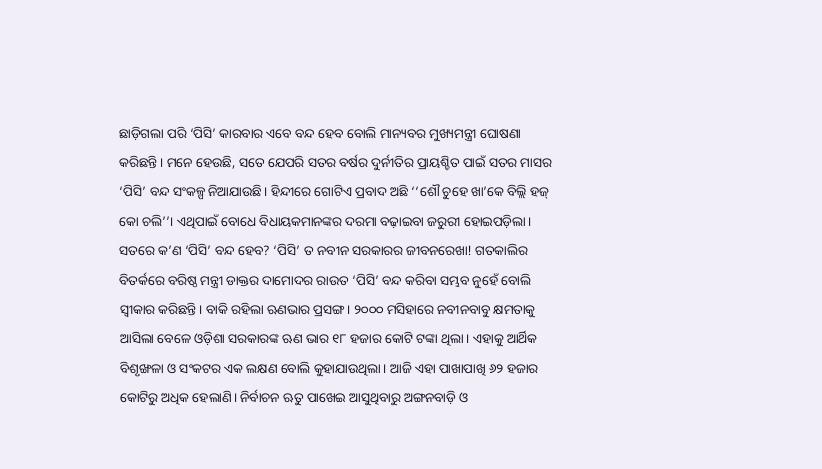ଛାଡ଼ିଗଲା ପରି ‘ପିସି’ କାରବାର ଏବେ ବନ୍ଦ ହେବ ବୋଲି ମାନ୍ୟବର ମୁଖ୍ୟମନ୍ତ୍ରୀ ଘୋଷଣା କରିଛନ୍ତି। ମନେ ହେଉଛି, ସତେ ଯେପରି ସତର ବର୍ଷର ଦୁର୍ନୀତିର ପ୍ରାୟଶ୍ଚିତ ପାଇଁ ସତର ମାସର ‘ପିସି’ ବନ୍ଦ ସଂକଳ୍ପ ନିଆଯାଉଛି। ହିନ୍ଦୀରେ ଗୋଟିଏ ପ୍ରବାଦ ଅଛି ‘‘ଶୌ ଚୁହେ ଖା’କେ ବିଲ୍ଲି ହଜ୍‌ କୋ ଚଲି’’। ଏଥିପାଇଁ ବୋଧେ ବିଧାୟକମାନଙ୍କର ଦରମା ବଢ଼ାଇବା ଜରୁରୀ ହୋଇପଡ଼ିଲା। ସତରେ କ’ଣ ‘ପିସି’ ବନ୍ଦ ହେବ? ‘ପିସି’ ତ ନବୀନ ସରକାରର ଜୀବନରେଖା! ଗତକାଲିର ବିତର୍କରେ ବରିଷ୍ଠ ମନ୍ତ୍ରୀ ଡାକ୍ତର ଦାମୋଦର ରାଉତ ‘ପିସି’ ବନ୍ଦ କରିବା ସମ୍ଭବ ନୁହେଁ ବୋଲି ସ୍ୱୀକାର କରିଛନ୍ତି। ବାକି ରହିଲା ଋଣଭାର ପ୍ରସଙ୍ଗ। ୨୦୦୦ ମସିହାରେ ନବୀନବାବୁ କ୍ଷମତାକୁ ଆସିଲା ବେଳେ ଓଡ଼ିଶା ସରକାରଙ୍କ ଋଣ ଭାର ୧୮ ହଜାର କୋଟି ଟଙ୍କା ଥିଲା। ଏହାକୁ ଆର୍ଥିକ ବିଶୃଙ୍ଖଳା ଓ ସଂକଟର ଏକ ଲକ୍ଷଣ ବୋଲି କୁହାଯାଉଥିଲା। ଆଜି ଏହା ପାଖାପାଖି ୬୨ ହଜାର କୋଟିରୁ ଅଧିକ ହେଲାଣି। ନିର୍ବାଚନ ଋତୁ ପାଖେଇ ଆସୁଥିବାରୁ ଅଙ୍ଗନବାଡ଼ି ଓ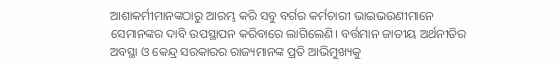ଆଶାକର୍ମୀମାନଙ୍କଠାରୁ ଆରମ୍ଭ କରି ସବୁ ବର୍ଗର କର୍ମଚାରୀ ଭାଇଭଉଣୀମାନେ ସେମାନଙ୍କର ଦାବି ଉପସ୍ଥାପନ କରିବାରେ ଲାଗିଲେଣି। ବର୍ତ୍ତମାନ ଜାତୀୟ ଅର୍ଥନୀତିର ଅବସ୍ଥା ଓ କେନ୍ଦ୍ର ସରକାରର ରାଜ୍ୟମାନଙ୍କ ପ୍ରତି ଆଭିମୁଖ୍ୟକୁ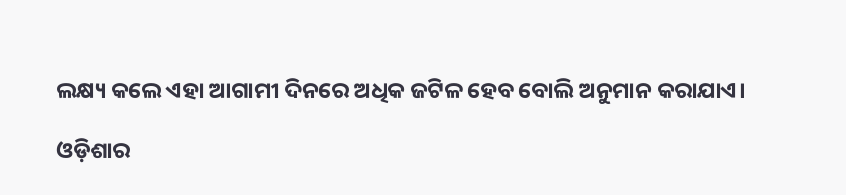ଲକ୍ଷ୍ୟ କଲେ ଏହା ଆଗାମୀ ଦିନରେ ଅଧିକ ଜଟିଳ ହେବ ବୋଲି ଅନୁମାନ କରାଯାଏ।

ଓଡ଼ିଶାର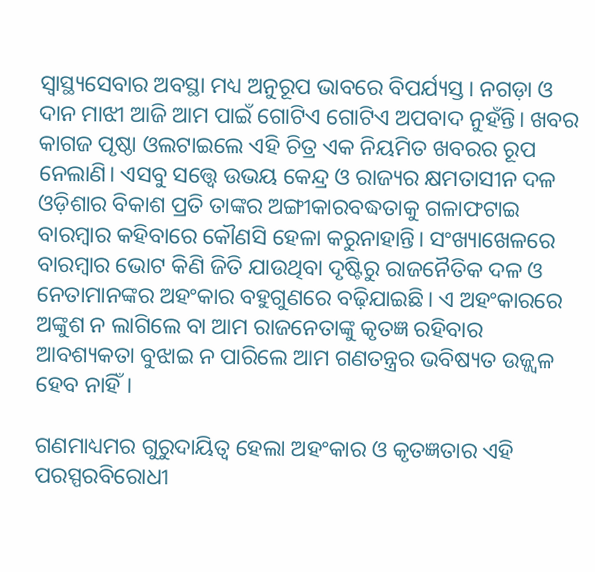ସ୍ୱାସ୍ଥ୍ୟସେବାର ଅବସ୍ଥା ମଧ୍ୟ ଅନୁରୂପ ଭାବରେ ବିପର୍ଯ୍ୟସ୍ତ। ନଗଡ଼ା ଓ ଦାନ ମାଝୀ ଆଜି ଆମ ପାଇଁ ଗୋଟିଏ ଗୋଟିଏ ଅପବାଦ ନୁହଁନ୍ତି। ଖବର କାଗଜ ପୃଷ୍ଠା ଓଲଟାଇଲେ ଏହି ଚିତ୍ର ଏକ ନିୟମିତ ଖବରର ରୂପ ନେଲାଣି। ଏସବୁ ସତ୍ତ୍ୱେ ଉଭୟ କେନ୍ଦ୍ର ଓ ରାଜ୍ୟର କ୍ଷମତାସୀନ ଦଳ ଓଡ଼ିଶାର ବିକାଶ ପ୍ରତି ତାଙ୍କର ଅଙ୍ଗୀକାରବଦ୍ଧତାକୁ ଗଳାଫଟାଇ ବାରମ୍ବାର କହିବାରେ କୌଣସି ହେଳା କରୁନାହାନ୍ତି। ସଂଖ୍ୟାଖେଳରେ ବାରମ୍ବାର ଭୋଟ କିଣି ଜିତି ଯାଉଥିବା ଦୃଷ୍ଟିରୁ ରାଜନୈତିକ ଦଳ ଓ ନେତାମାନଙ୍କର ଅହଂକାର ବହୁଗୁଣରେ ବଢ଼ିଯାଇଛି। ଏ ଅହଂକାରରେ ଅଙ୍କୁଶ ନ ଲାଗିଲେ ବା ଆମ ରାଜନେତାଙ୍କୁ କୃତଜ୍ଞ ରହିବାର ଆବଶ୍ୟକତା ବୁଝାଇ ନ ପାରିଲେ ଆମ ଗଣତନ୍ତ୍ରର ଭବିଷ୍ୟତ ଉଜ୍ଜ୍ୱଳ ହେବ ନାହିଁ।

ଗଣମାଧ୍ୟମର ଗୁରୁଦାୟିତ୍ୱ ହେଲା ଅହଂକାର ଓ କୃତଜ୍ଞତାର ଏହି ପରସ୍ପରବିରୋଧୀ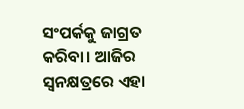ସଂପର୍କକୁ ଜାଗ୍ରତ କରିବା। ଆଜିର ସ୍ୱନକ୍ଷତ୍ରରେ ଏହା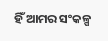ହିଁ ଆମର ସଂକଳ୍ପ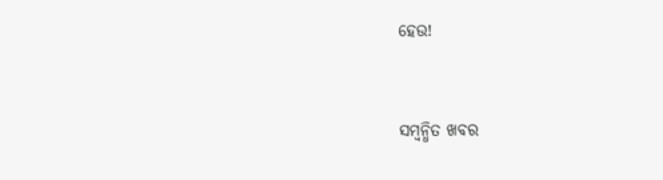ହେଉ!



ସମ୍ବନ୍ଧିତ ଖବର